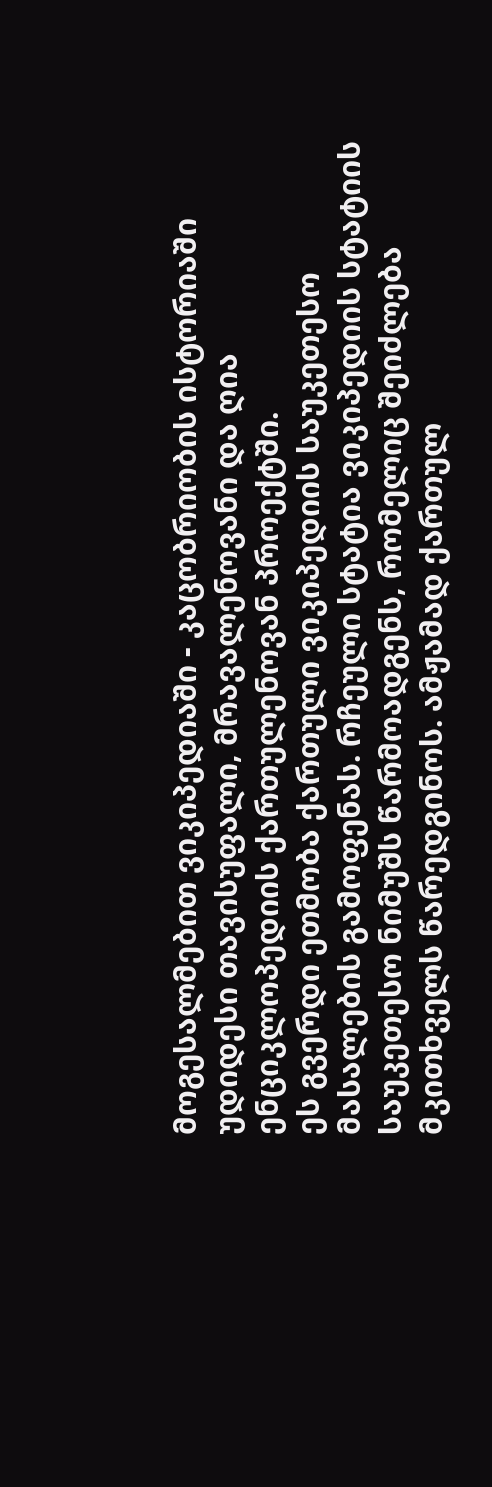მოგესალმებით ვიკიპედიაში - კაცობრიობის ისტორიაში უდიდესი თავისუფალი, მრავალენოვანი და ღია ენციკლოპედიის ქართულენოვან პროექტში.
ეს გვერდი ეთმობა ქართული ვიკიპედიის საუკეთესო მასალების გამოფენას. რჩეული სტატია ვიკიპედიის სტატიის საუკეთესო ნიმუშს წარმოადგენს, რომელიც შეიძლება მკითხველს წარედგინოს. ამჟამად ქართულ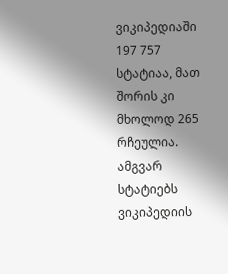ვიკიპედიაში 197 757 სტატიაა, მათ შორის კი მხოლოდ 265 რჩეულია. ამგვარ სტატიებს ვიკიპედიის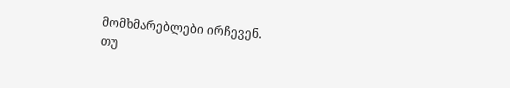მომხმარებლები ირჩევენ.
თუ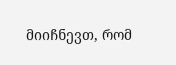მიიჩნევთ, რომ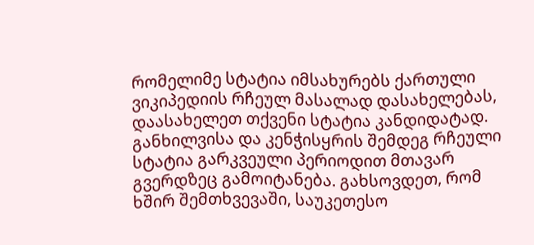რომელიმე სტატია იმსახურებს ქართული ვიკიპედიის რჩეულ მასალად დასახელებას, დაასახელეთ თქვენი სტატია კანდიდატად. განხილვისა და კენჭისყრის შემდეგ რჩეული სტატია გარკვეული პერიოდით მთავარ გვერდზეც გამოიტანება. გახსოვდეთ, რომ ხშირ შემთხვევაში, საუკეთესო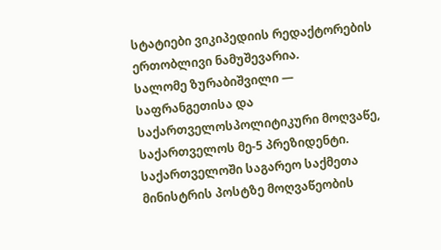სტატიები ვიკიპედიის რედაქტორების ერთობლივი ნამუშევარია.
სალომე ზურაბიშვილი — საფრანგეთისა და საქართველოსპოლიტიკური მოღვაწე, საქართველოს მე-5 პრეზიდენტი. საქართველოში საგარეო საქმეთა მინისტრის პოსტზე მოღვაწეობის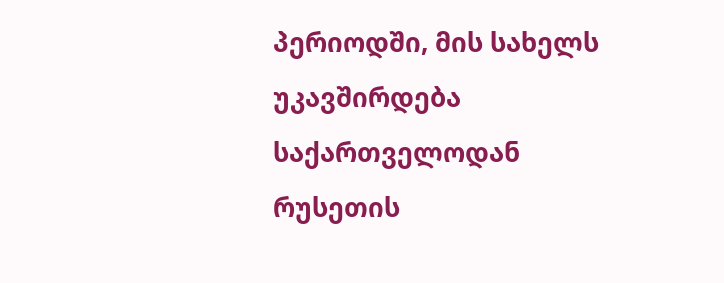პერიოდში, მის სახელს უკავშირდება საქართველოდან რუსეთის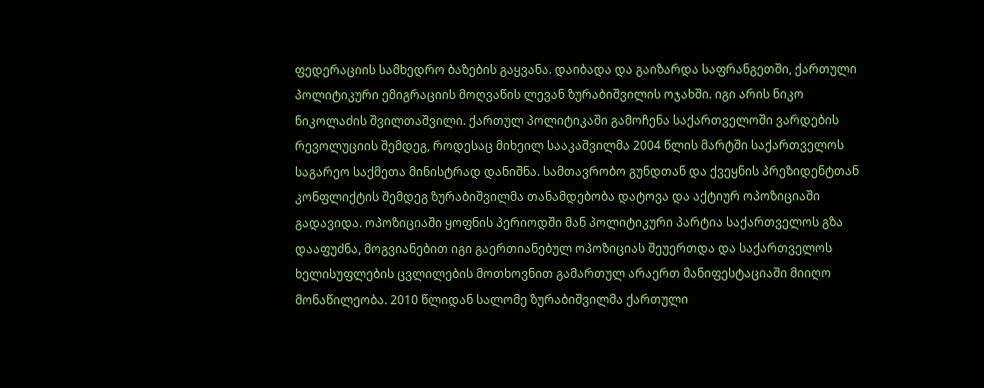ფედერაციის სამხედრო ბაზების გაყვანა. დაიბადა და გაიზარდა საფრანგეთში, ქართული პოლიტიკური ემიგრაციის მოღვაწის ლევან ზურაბიშვილის ოჯახში. იგი არის ნიკო ნიკოლაძის შვილთაშვილი. ქართულ პოლიტიკაში გამოჩენა საქართველოში ვარდების რევოლუციის შემდეგ, როდესაც მიხეილ სააკაშვილმა 2004 წლის მარტში საქართველოს საგარეო საქმეთა მინისტრად დანიშნა. სამთავრობო გუნდთან და ქვეყნის პრეზიდენტთან კონფლიქტის შემდეგ ზურაბიშვილმა თანამდებობა დატოვა და აქტიურ ოპოზიციაში გადავიდა. ოპოზიციაში ყოფნის პერიოდში მან პოლიტიკური პარტია საქართველოს გზა დააფუძნა, მოგვიანებით იგი გაერთიანებულ ოპოზიციას შეუერთდა და საქართველოს ხელისუფლების ცვლილების მოთხოვნით გამართულ არაერთ მანიფესტაციაში მიიღო მონაწილეობა. 2010 წლიდან სალომე ზურაბიშვილმა ქართული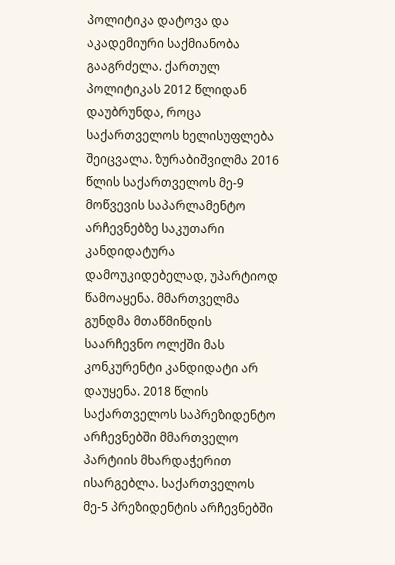პოლიტიკა დატოვა და აკადემიური საქმიანობა გააგრძელა. ქართულ პოლიტიკას 2012 წლიდან დაუბრუნდა, როცა საქართველოს ხელისუფლება შეიცვალა. ზურაბიშვილმა 2016 წლის საქართველოს მე-9 მოწვევის საპარლამენტო არჩევნებზე საკუთარი კანდიდატურა დამოუკიდებელად, უპარტიოდ წამოაყენა. მმართველმა გუნდმა მთაწმინდის საარჩევნო ოლქში მას კონკურენტი კანდიდატი არ დაუყენა. 2018 წლის საქართველოს საპრეზიდენტო არჩევნებში მმართველო პარტიის მხარდაჭერით ისარგებლა. საქართველოს მე-5 პრეზიდენტის არჩევნებში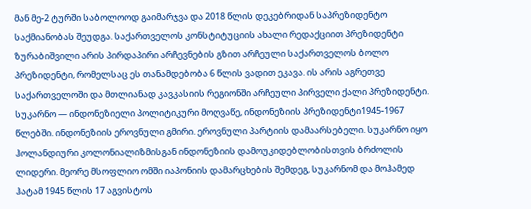მან მე-2 ტურში საბოლოოდ გაიმარჯვა და 2018 წლის დეკებრიდან საპრეზიდენტო საქმიანობას შეუდგა. საქართველოს კონსტიტუციის ახალი რედაქციით პრეზიდენტი ზურაბიშვილი არის პირდაპირი არჩევნების გზით არჩეული საქართველოს ბოლო პრეზიდენტი, რომელსაც ეს თანამდებობა 6 წლის ვადით ეკავა. ის არის აგრეთვე საქართველოში და მთლიანად კავკასიის რეგიონში არჩეული პირველი ქალი პრეზიდენტი.
სუკარნო — ინდონეზიელი პოლიტიკური მოღვაწე, ინდონეზიის პრეზიდენტი1945-1967 წლებში. ინდონეზიის ეროვნული გმირი. ეროვნული პარტიის დამაარსებელი. სუკარნო იყო ჰოლანდიური კოლონიალიზმისგან ინდონეზიის დამოუკიდებლობისთვის ბრძოლის ლიდერი. მეორე მსოფლიო ომში იაპონიის დამარცხების შემდეგ, სუკარნომ და მოჰამედ ჰატამ 1945 წლის 17 აგვისტოს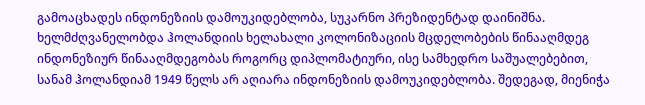გამოაცხადეს ინდონეზიის დამოუკიდებლობა, სუკარნო პრეზიდენტად დაინიშნა. ხელმძღვანელობდა ჰოლანდიის ხელახალი კოლონიზაციის მცდელობების წინააღმდეგ ინდონეზიურ წინააღმდეგობას როგორც დიპლომატიური, ისე სამხედრო საშუალებებით, სანამ ჰოლანდიამ 1949 წელს არ აღიარა ინდონეზიის დამოუკიდებლობა. შედეგად, მიენიჭა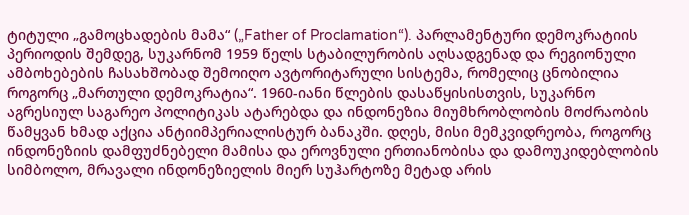ტიტული „გამოცხადების მამა“ („Father of Proclamation“). პარლამენტური დემოკრატიის პერიოდის შემდეგ, სუკარნომ 1959 წელს სტაბილურობის აღსადგენად და რეგიონული ამბოხებების ჩასახშობად შემოიღო ავტორიტარული სისტემა, რომელიც ცნობილია როგორც „მართული დემოკრატია“. 1960-იანი წლების დასაწყისისთვის, სუკარნო აგრესიულ საგარეო პოლიტიკას ატარებდა და ინდონეზია მიუმხრობლობის მოძრაობის წამყვან ხმად აქცია ანტიიმპერიალისტურ ბანაკში. დღეს, მისი მემკვიდრეობა, როგორც ინდონეზიის დამფუძნებელი მამისა და ეროვნული ერთიანობისა და დამოუკიდებლობის სიმბოლო, მრავალი ინდონეზიელის მიერ სუჰარტოზე მეტად არის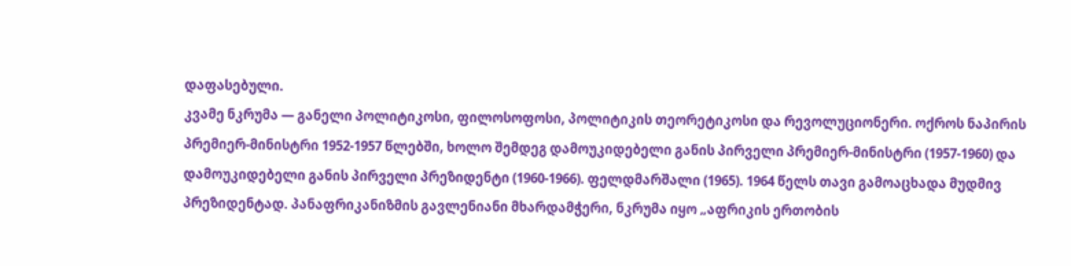დაფასებული.
კვამე ნკრუმა — განელი პოლიტიკოსი, ფილოსოფოსი, პოლიტიკის თეორეტიკოსი და რევოლუციონერი. ოქროს ნაპირის პრემიერ-მინისტრი 1952-1957 წლებში, ხოლო შემდეგ დამოუკიდებელი განის პირველი პრემიერ-მინისტრი (1957-1960) და დამოუკიდებელი განის პირველი პრეზიდენტი (1960-1966). ფელდმარშალი (1965). 1964 წელს თავი გამოაცხადა მუდმივ პრეზიდენტად. პანაფრიკანიზმის გავლენიანი მხარდამჭერი, ნკრუმა იყო „აფრიკის ერთობის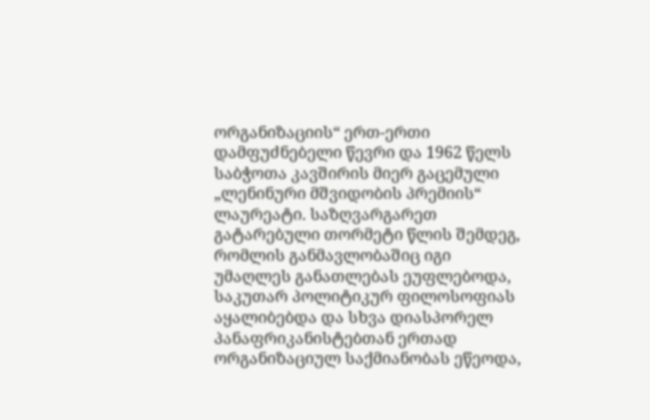ორგანიზაციის“ ერთ-ერთი დამფუძნებელი წევრი და 1962 წელს საბჭოთა კავშირის მიერ გაცემული „ლენინური მშვიდობის პრემიის“ ლაურეატი. საზღვარგარეთ გატარებული თორმეტი წლის შემდეგ, რომლის განმავლობაშიც იგი უმაღლეს განათლებას ეუფლებოდა, საკუთარ პოლიტიკურ ფილოსოფიას აყალიბებდა და სხვა დიასპორელ პანაფრიკანისტებთან ერთად ორგანიზაციულ საქმიანობას ეწეოდა,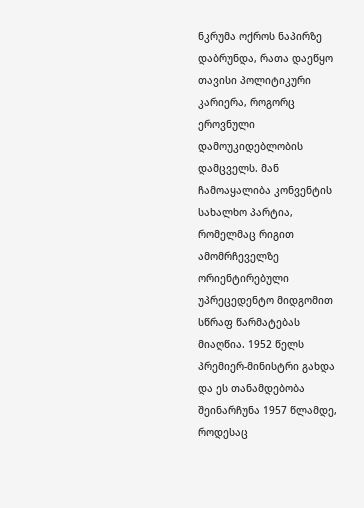ნკრუმა ოქროს ნაპირზე დაბრუნდა, რათა დაეწყო თავისი პოლიტიკური კარიერა, როგორც ეროვნული დამოუკიდებლობის დამცველს. მან ჩამოაყალიბა კონვენტის სახალხო პარტია, რომელმაც რიგით ამომრჩეველზე ორიენტირებული უპრეცედენტო მიდგომით სწრაფ წარმატებას მიაღწია. 1952 წელს პრემიერ-მინისტრი გახდა და ეს თანამდებობა შეინარჩუნა 1957 წლამდე, როდესაც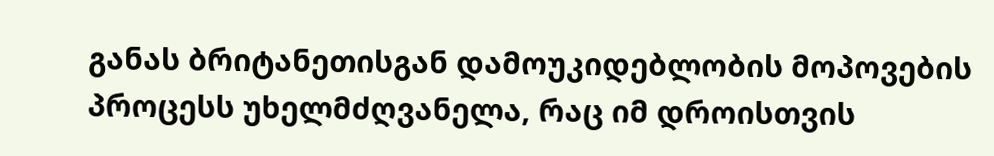განას ბრიტანეთისგან დამოუკიდებლობის მოპოვების პროცესს უხელმძღვანელა, რაც იმ დროისთვის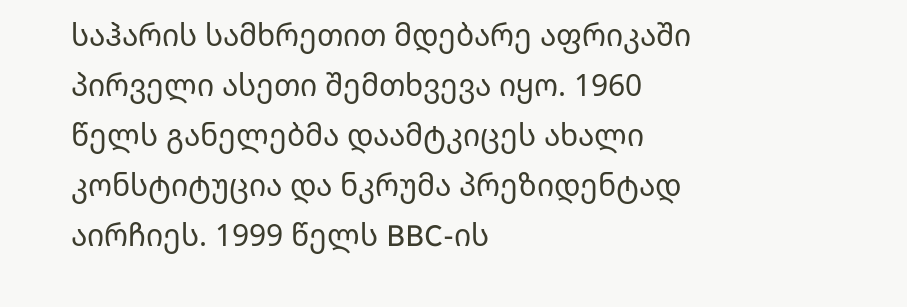საჰარის სამხრეთით მდებარე აფრიკაში პირველი ასეთი შემთხვევა იყო. 1960 წელს განელებმა დაამტკიცეს ახალი კონსტიტუცია და ნკრუმა პრეზიდენტად აირჩიეს. 1999 წელს BBC-ის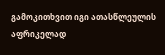გამოკითხვით იგი ათასწლეულის აფრიკელად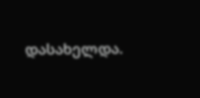დასახელდა.